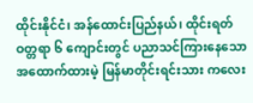ထိုင်းနိုင်ငံ၊ အန်ထောင်းပြည်နယ်၊ ထိုင်းရတ်ဝတ္တရာ ၆ ကျောင်းတွင် ပညာသင်ကြားနေသော အထောက်ထားမဲ့ မြန်မာတိုင်းရင်းသား ကလေး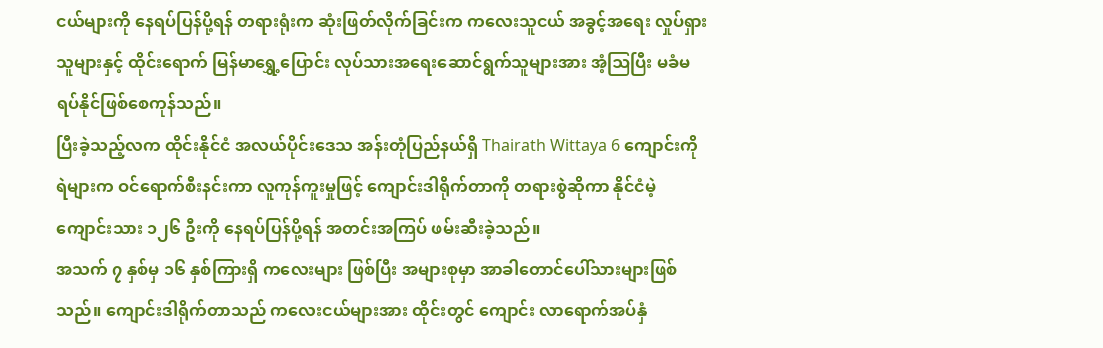ငယ်များကို နေရပ်ပြန်ပို့ရန် တရားရုံးက ဆုံးဖြတ်လိုက်ခြင်းက ကလေးသူငယ် အခွင့်အရေး လှုပ်ရှားသူများနှင့် ထိုင်းရောက် မြန်မာရွှေ့ပြောင်း လုပ်သားအရေးဆောင်ရွက်သူများအား အံ့ဩပြီး မခံမရပ်နိုင်ဖြစ်စေကုန်သည်။
ပြီးခဲ့သည့်လက ထိုင်းနိုင်ငံ အလယ်ပိုင်းဒေသ အန်းတုံပြည်နယ်ရှိ Thairath Wittaya 6 ကျောင်းကို ရဲများက ဝင်ရောက်စီးနင်းကာ လူကုန်ကူးမှုဖြင့် ကျောင်းဒါရိုက်တာကို တရားစွဲဆိုကာ နိုင်ငံမဲ့ ကျောင်းသား ၁၂၆ ဦးကို နေရပ်ပြန်ပို့ရန် အတင်းအကြပ် ဖမ်းဆီးခဲ့သည်။
အသက် ၇ နှစ်မှ ၁၆ နှစ်ကြားရှိ ကလေးများ ဖြစ်ပြီး အများစုမှာ အာခါတောင်ပေါ်သားများဖြစ်သည်။ ကျောင်းဒါရိုက်တာသည် ကလေးငယ်များအား ထိုင်းတွင် ကျောင်း လာရောက်အပ်နှံ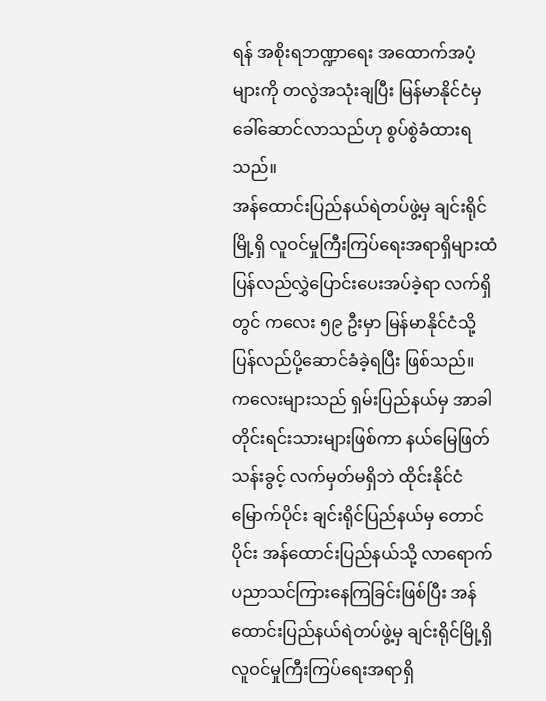ရန် အစိုးရဘဏ္ဍာရေး အထောက်အပံ့များကို တလွဲအသုံးချပြီး မြန်မာနိုင်ငံမှ ခေါ်ဆောင်လာသည်ဟု စွပ်စွဲခံထားရသည်။
အန်ထောင်းပြည်နယ်ရဲတပ်ဖွဲ့မှ ချင်းရိုင်မြို့ရှိ လူဝင်မှုကြီးကြပ်ရေးအရာရှိများထံ ပြန်လည်လွှဲပြောင်းပေးအပ်ခဲ့ရာ လက်ရှိတွင် ကလေး ၅၉ ဦးမှာ မြန်မာနိုင်ငံသို့ ပြန်လည်ပို့ဆောင်ခံခဲ့ရပြီး ဖြစ်သည်။
ကလေးများသည် ရှမ်းပြည်နယ်မှ အာခါတိုင်းရင်းသားများဖြစ်ကာ နယ်မြေဖြတ်သန်းခွင့် လက်မှတ်မရှိဘဲ ထိုင်းနိုင်ငံ မြောက်ပိုင်း ချင်းရိုင်ပြည်နယ်မှ တောင်ပိုင်း အန်ထောင်းပြည်နယ်သို့ လာရောက် ပညာသင်ကြားနေကြခြင်းဖြစ်ပြီး အန်ထောင်းပြည်နယ်ရဲတပ်ဖွဲ့မှ ချင်းရိုင်မြို့ရှိ လူဝင်မှုကြီးကြပ်ရေးအရာရှိ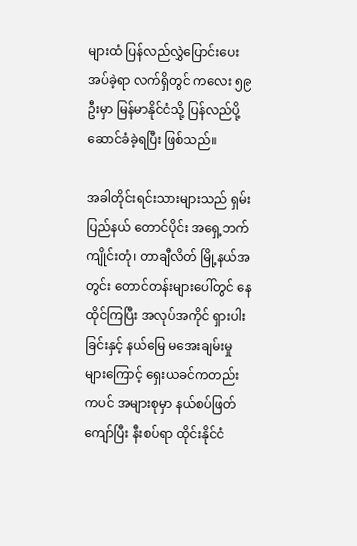များထံ ပြန်လည်လွှဲပြောင်းပေးအပ်ခဲ့ရာ လက်ရှိတွင် ကလေး ၅၉ ဦးမှာ မြန်မာနိုင်ငံသို့ ပြန်လည်ပို့ဆောင်ခံခဲ့ရပြီး ဖြစ်သည်။

အခါတိုင်းရင်းသားများသည် ရှမ်းပြည်နယ် တောင်ပိုင်း အရှေ့ဘက် ကျိုင်းတုံ၊ တာချီလိတ် မြို့နယ်အတွင်း တောင်တန်းများပေါ်တွင် နေထိုင်ကြပြီး အလုပ်အကိုင် ရှားပါးခြင်းနှင့် နယ်မြေ မအေးချမ်းမှုများကြောင့် ရှေးယခင်ကတည်းကပင် အများစုမှာ နယ်စပ်ဖြတ်ကျော်ပြီး နီးစပ်ရာ ထိုင်းနိုင်ငံ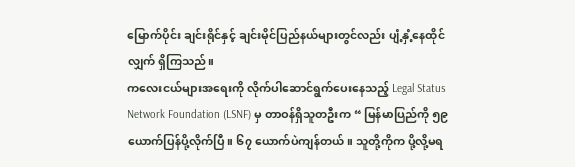မြောက်ပိုင်း ချင်းရိုင်နှင့် ချင်းမိုင်ပြည်နယ်များတွင်လည်း ပျံ့နှံ့နေထိုင်လျှက် ရှိကြသည်။
ကလေးငယ်များအရေးကို လိုက်ပါဆောင်ရွက်ပေးနေသည့် Legal Status Network Foundation (LSNF) မှ တာဝန်ရှိသူတဦးက “ မြန်မာပြည်ကို ၅၉ ယောက်ပြန်ပို့လိုက်ပြီ။ ၆၇ ယောက်ပဲကျန်တယ်။ သူတို့ကိုက ပို့လို့မရ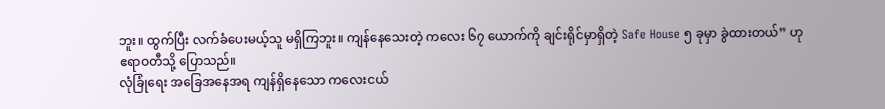ဘူး။ ထွက်ပြီး လက်ခံပေးမယ့်သူ မရှိကြဘူး။ ကျန်နေသေးတဲ့ ကလေး ၆၇ ယောက်ကို ချင်းရိုင်မှာရှိတဲ့ Safe House ၅ ခုမှာ ခွဲထားတယ်” ဟု ဧရာဝတီသို့ ပြောသည်။
လုံခြုံရေး အခြေအနေအရ ကျန်ရှိနေသော ကလေးငယ်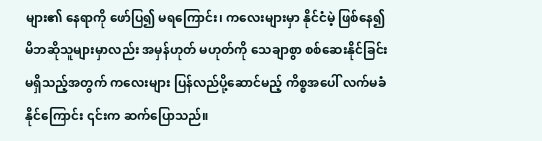များ၏ နေရာကို ဖော်ပြ၍ မရကြောင်း၊ ကလေးများမှာ နိုင်ငံမဲ့ ဖြစ်နေ၍ မိဘဆိုသူများမှာလည်း အမှန်ဟုတ် မဟုတ်ကို သေချာစွာ စစ်ဆေးနိုင်ခြင်း မရှိသည့်အတွက် ကလေးများ ပြန်လည်ပို့ဆောင်မည့် ကိစ္စအပေါ် လက်မခံနိုင်ကြောင်း ၎င်းက ဆက်ပြောသည်။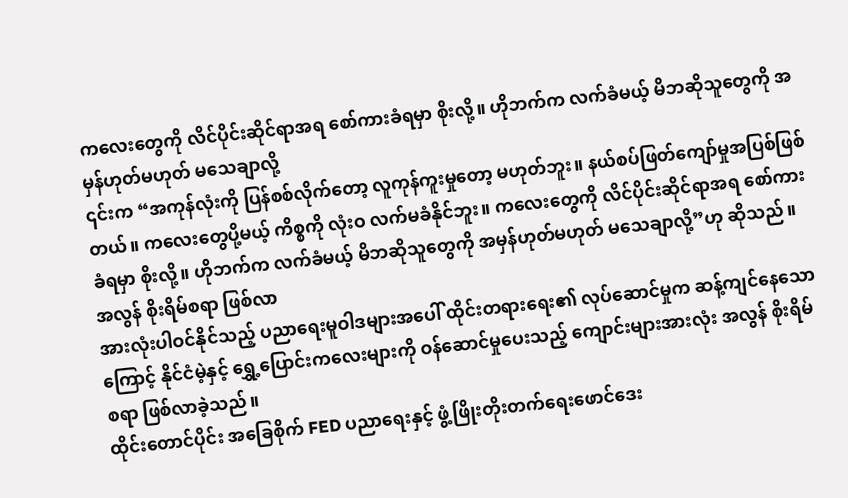ကလေးတွေကို လိင်ပိုင်းဆိုင်ရာအရ စော်ကားခံရမှာ စိုးလို့။ ဟိုဘက်က လက်ခံမယ့် မိဘဆိုသူတွေကို အမှန်ဟုတ်မဟုတ် မသေချာလို့
၎င်းက “အကုန်လုံးကို ပြန်စစ်လိုက်တော့ လူကုန်ကူးမှုတော့ မဟုတ်ဘူး။ နယ်စပ်ဖြတ်ကျော်မှုအပြစ်ဖြစ်တယ်။ ကလေးတွေပို့မယ့် ကိစ္စကို လုံးဝ လက်မခံနိုင်ဘူး။ ကလေးတွေကို လိင်ပိုင်းဆိုင်ရာအရ စော်ကားခံရမှာ စိုးလို့။ ဟိုဘက်က လက်ခံမယ့် မိဘဆိုသူတွေကို အမှန်ဟုတ်မဟုတ် မသေချာလို့”ဟု ဆိုသည်။
အလွန် စိုးရိမ်စရာ ဖြစ်လာ
အားလုံးပါဝင်နိုင်သည့် ပညာရေးမူဝါဒများအပေါ် ထိုင်းတရားရေး၏ လုပ်ဆောင်မှုက ဆန့်ကျင်နေသောကြောင့် နိုင်ငံမဲ့နှင့် ရွှေ့ပြောင်းကလေးများကို ဝန်ဆောင်မှုပေးသည့် ကျောင်းများအားလုံး အလွန် စိုးရိမ်စရာ ဖြစ်လာခဲ့သည်။
ထိုင်းတောင်ပိုင်း အခြေစိုက် FED ပညာရေးနှင့် ဖွံ့ဖြိုးတိုးတက်ရေးဖောင်ဒေး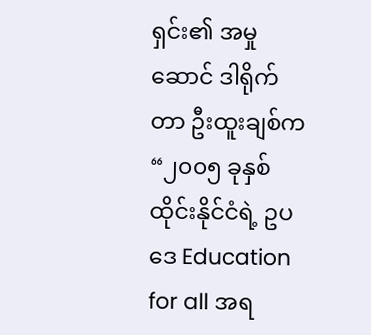ရှင်း၏ အမှုဆောင် ဒါရိုက်တာ ဦးထူးချစ်က “၂၀၀၅ ခုနှစ် ထိုင်းနိုင်ငံရဲ့ ဥပဒေ Education for all အရ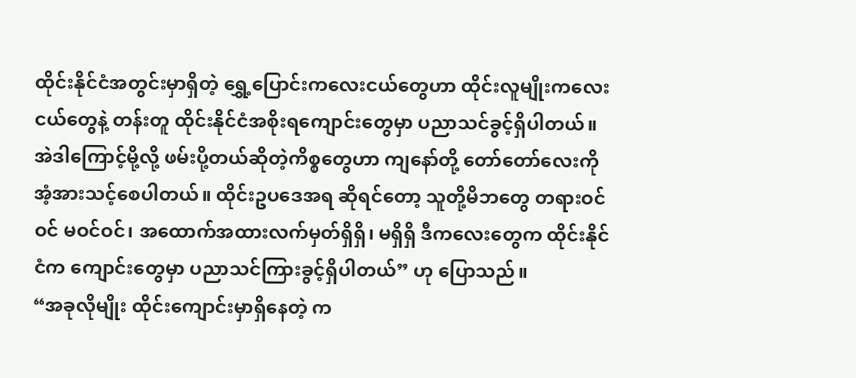ထိုင်းနိုင်ငံအတွင်းမှာရှိတဲ့ ရွှေ့ပြောင်းကလေးငယ်တွေဟာ ထိုင်းလူမျိုးကလေးငယ်တွေနဲ့ တန်းတူ ထိုင်းနိုင်ငံအစိုးရကျောင်းတွေမှာ ပညာသင်ခွင့်ရှိပါတယ်။ အဲဒါကြောင့်မို့လို့ ဖမ်းပို့တယ်ဆိုတဲ့ကိစ္စတွေဟာ ကျနော်တို့ တော်တော်လေးကို အံ့အားသင့်စေပါတယ်။ ထိုင်းဥပဒေအရ ဆိုရင်တော့ သူတို့မိဘတွေ တရားဝင်ဝင် မဝင်ဝင်၊ အထောက်အထားလက်မှတ်ရှိရှိ၊ မရှိရှိ ဒီကလေးတွေက ထိုင်းနိုင်ငံက ကျောင်းတွေမှာ ပညာသင်ကြားခွင့်ရှိပါတယ်” ဟု ပြောသည်။
“အခုလိုမျိုး ထိုင်းကျောင်းမှာရှိနေတဲ့ က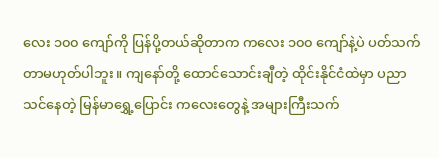လေး ၁၀၀ ကျော်ကို ပြန်ပို့တယ်ဆိုတာက ကလေး ၁၀၀ ကျော်နဲ့ပဲ ပတ်သက်တာမဟုတ်ပါဘူး။ ကျနော်တို့ ထောင်သောင်းချီတဲ့ ထိုင်းနိုင်ငံထဲမှာ ပညာသင်နေတဲ့ မြန်မာရွှေ့ပြောင်း ကလေးတွေနဲ့ အများကြီးသက်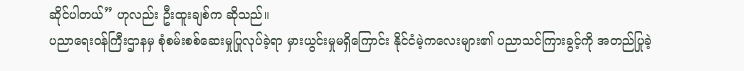ဆိုင်ပါတယ်” ဟုလည်း ဦးထူးချစ်က ဆိုသည်။
ပညာရေးဝန်ကြီးဌာနမှ စုံစမ်းစစ်ဆေးမှုပြုလုပ်ခဲ့ရာ မှားယွင်းမှုမရှိကြောင်း နိုင်ငံမဲ့ကလေးများ၏ ပညာသင်ကြားခွင့်ကို အတည်ပြုခဲ့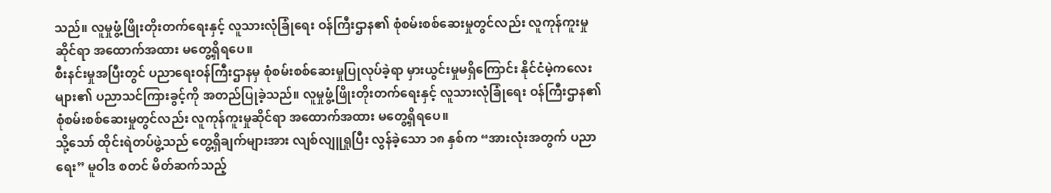သည်။ လူမှုဖွံ့ဖြိုးတိုးတက်ရေးနှင့် လူသားလုံခြုံရေး ဝန်ကြီးဌာန၏ စုံစမ်းစစ်ဆေးမှုတွင်လည်း လူကုန်ကူးမှုဆိုင်ရာ အထောက်အထား မတွေ့ရှိရပေ။
စီးနင်းမှုအပြီးတွင် ပညာရေးဝန်ကြီးဌာနမှ စုံစမ်းစစ်ဆေးမှုပြုလုပ်ခဲ့ရာ မှားယွင်းမှုမရှိကြောင်း နိုင်ငံမဲ့ကလေးများ၏ ပညာသင်ကြားခွင့်ကို အတည်ပြုခဲ့သည်။ လူမှုဖွံ့ဖြိုးတိုးတက်ရေးနှင့် လူသားလုံခြုံရေး ဝန်ကြီးဌာန၏ စုံစမ်းစစ်ဆေးမှုတွင်လည်း လူကုန်ကူးမှုဆိုင်ရာ အထောက်အထား မတွေ့ရှိရပေ။
သို့သော် ထိုင်းရဲတပ်ဖွဲ့သည် တွေ့ရှိချက်များအား လျစ်လျူရှုပြီး လွန်ခဲ့သော ၁၈ နှစ်က “အားလုံးအတွက် ပညာရေး” မူဝါဒ စတင် မိတ်ဆက်သည့်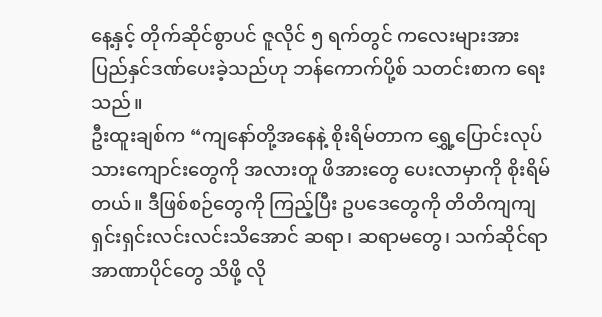နေ့နှင့် တိုက်ဆိုင်စွာပင် ဇူလိုင် ၅ ရက်တွင် ကလေးများအား ပြည်နှင်ဒဏ်ပေးခဲ့သည်ဟု ဘန်ကောက်ပို့စ် သတင်းစာက ရေးသည်။
ဦးထူးချစ်က “ကျနော်တို့အနေနဲ့ စိုးရိမ်တာက ရွှေ့ပြောင်းလုပ်သားကျောင်းတွေကို အလားတူ ဖိအားတွေ ပေးလာမှာကို စိုးရိမ်တယ်။ ဒီဖြစ်စဉ်တွေကို ကြည့်ပြီး ဥပဒေတွေကို တိတိကျကျ ရှင်းရှင်းလင်းလင်းသိအောင် ဆရာ၊ ဆရာမတွေ၊ သက်ဆိုင်ရာ အာဏာပိုင်တွေ သိဖို့ လို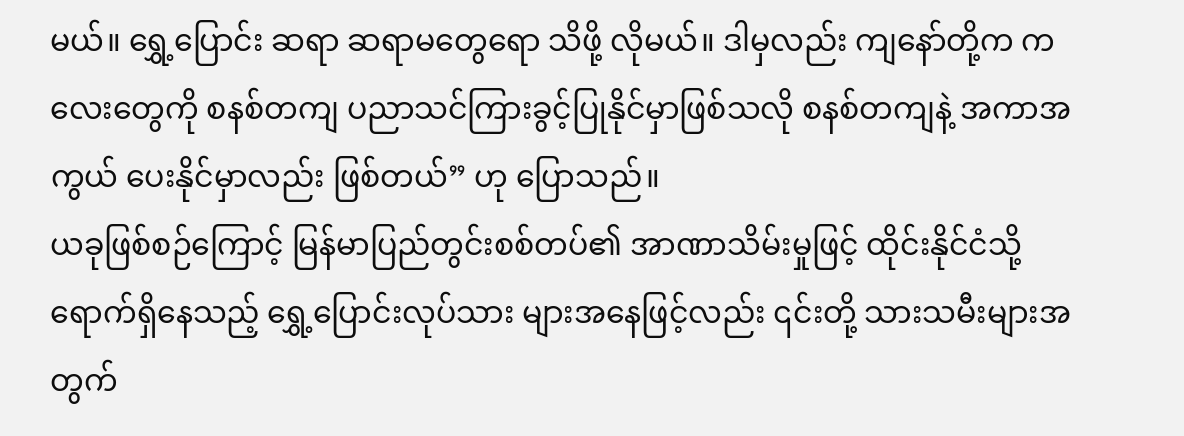မယ်။ ရွှေ့ပြောင်း ဆရာ ဆရာမတွေရော သိဖို့ လိုမယ်။ ဒါမှလည်း ကျနော်တို့က ကလေးတွေကို စနစ်တကျ ပညာသင်ကြားခွင့်ပြုနိုင်မှာဖြစ်သလို စနစ်တကျနဲ့ အကာအကွယ် ပေးနိုင်မှာလည်း ဖြစ်တယ်” ဟု ပြောသည်။
ယခုဖြစ်စဉ်ကြောင့် မြန်မာပြည်တွင်းစစ်တပ်၏ အာဏာသိမ်းမှုဖြင့် ထိုင်းနိုင်ငံသို့ ရောက်ရှိနေသည့် ရွှေ့ပြောင်းလုပ်သား များအနေဖြင့်လည်း ၎င်းတို့ သားသမီးများအတွက်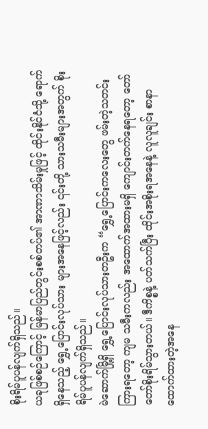စိုးရိမ်ပူပန်လျက်ရှိသည်။
ယခုဖြစ်စဉ်ကြောင့် မြန်မာပြည်တွင်းစစ်တပ်၏ အာဏာသိမ်းမှုဖြင့် ထိုင်းနိုင်ငံသို့ ရောက်ရှိနေသည့် ရွှေ့ပြောင်းလုပ်သား များအနေဖြင့်လည်း ၎င်းတို့ သားသမီးများအတွက် စိုးရိမ်ပူပန်လျက်ရှိသည်။
မဲဆောက်မြို့ရှိ ရွှေ့ပြောင်းလုပ်သားတဦးက “ရွှေ့ပြောင်းကလေးတွေ ဖမ်းတဲ့သတင်းကြားရတော့ ကျမ သမီးကလည်း အထောက်အထားမရှိ ကျောင်းတက်နေရတော့ တော်တော်စိုးရိမ်သွားတယ်။ ဒီကိစ္စနဲ့ ပတ်သက်ပြီး ထိုင်းအစိုးရအနေနဲ့ လူလူချင်း စာနာထောက်ထားတဲ့အနေ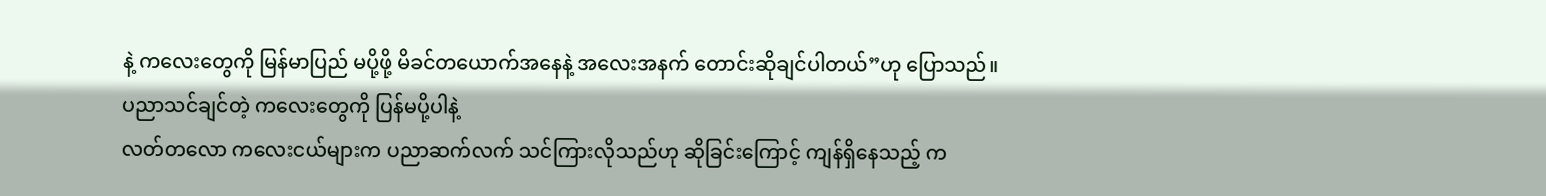နဲ့ ကလေးတွေကို မြန်မာပြည် မပို့ဖို့ မိခင်တယောက်အနေနဲ့ အလေးအနက် တောင်းဆိုချင်ပါတယ်”ဟု ပြောသည်။
ပညာသင်ချင်တဲ့ ကလေးတွေကို ပြန်မပို့ပါနဲ့
လတ်တလော ကလေးငယ်များက ပညာဆက်လက် သင်ကြားလိုသည်ဟု ဆိုခြင်းကြောင့် ကျန်ရှိနေသည့် က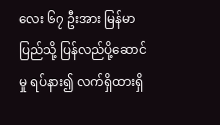လေး ၆၇ ဦးအား မြန်မာပြည်သို့ ပြန်လည်ပို့ဆောင်မှု ရပ်နား၍ လက်ရှိထားရှိ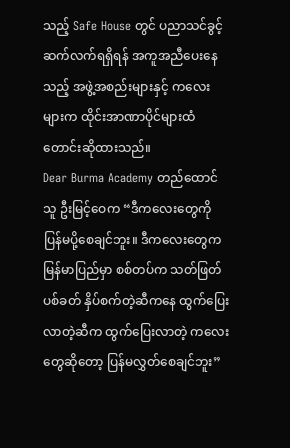သည့် Safe House တွင် ပညာသင်ခွင့်ဆက်လက်ရရှိရန် အကူအညီပေးနေသည့် အဖွဲ့အစည်းများနှင့် ကလေးများက ထိုင်းအာဏာပိုင်များထံ တောင်းဆိုထားသည်။
Dear Burma Academy တည်ထောင်သူ ဦးမြင့်ဝေက “ဒီကလေးတွေကို ပြန်မပို့စေချင်ဘူး။ ဒီကလေးတွေက မြန်မာပြည်မှာ စစ်တပ်က သတ်ဖြတ်ပစ်ခတ် နှိပ်စက်တဲ့ဆီကနေ ထွက်ပြေးလာတဲ့ဆီက ထွက်ပြေးလာတဲ့ ကလေးတွေဆိုတော့ ပြန်မလွှတ်စေချင်ဘူး”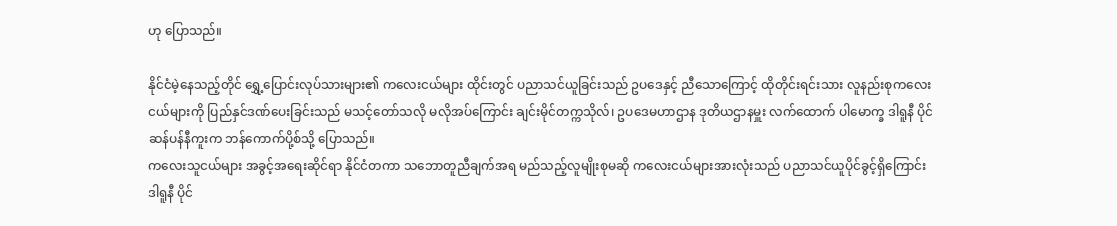ဟု ပြောသည်။

နိုင်ငံမဲ့နေသည့်တိုင် ရွှေ့ပြောင်းလုပ်သားများ၏ ကလေးငယ်များ ထိုင်းတွင် ပညာသင်ယူခြင်းသည် ဥပဒေနှင့် ညီသောကြောင့် ထိုတိုင်းရင်းသား လူနည်းစုကလေးငယ်များကို ပြည်နှင်ဒဏ်ပေးခြင်းသည် မသင့်တော်သလို မလိုအပ်ကြောင်း ချင်းမိုင်တက္ကသိုလ်၊ ဥပဒေမဟာဌာန ဒုတိယဌာနမှူး လက်ထောက် ပါမောက္ခ ဒါရူနီ ပိုင်ဆန်ပန်နီကူးက ဘန်ကောက်ပို့စ်သို့ ပြောသည်။
ကလေးသူငယ်များ အခွင့်အရေးဆိုင်ရာ နိုင်ငံတကာ သဘောတူညီချက်အရ မည်သည့်လူမျိုးစုမဆို ကလေးငယ်များအားလုံးသည် ပညာသင်ယူပိုင်ခွင့်ရှိကြောင်း ဒါရူနီ ပိုင်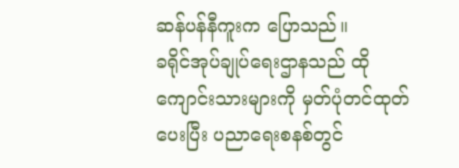ဆန်ပန်နီကူးက ပြောသည်။
ခရိုင်အုပ်ချုပ်ရေးဌာနသည် ထိုကျောင်းသားများကို မှတ်ပုံတင်ထုတ်ပေးပြီး ပညာရေးစနစ်တွင်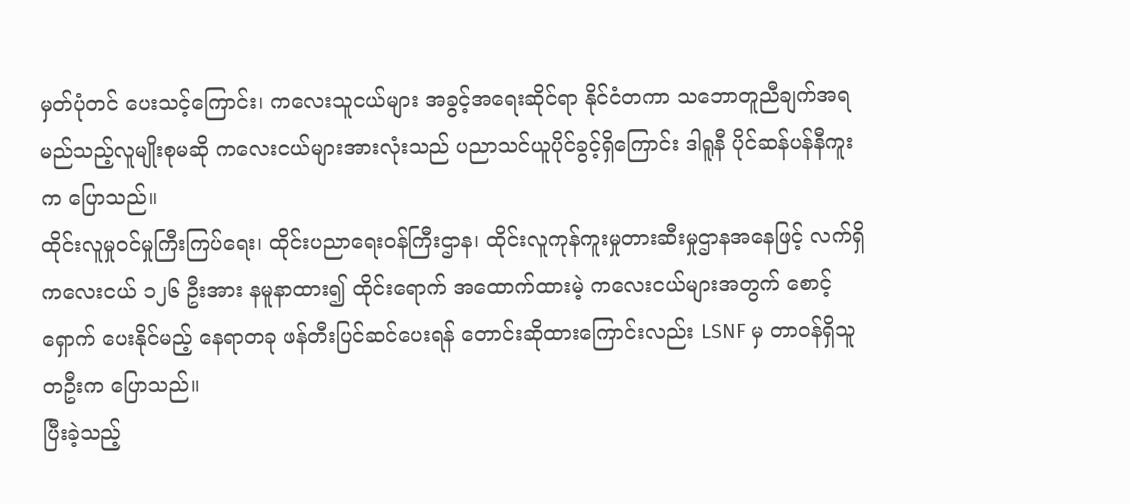မှတ်ပုံတင် ပေးသင့်ကြောင်း၊ ကလေးသူငယ်များ အခွင့်အရေးဆိုင်ရာ နိုင်ငံတကာ သဘောတူညီချက်အရ မည်သည့်လူမျိုးစုမဆို ကလေးငယ်များအားလုံးသည် ပညာသင်ယူပိုင်ခွင့်ရှိကြောင်း ဒါရူနီ ပိုင်ဆန်ပန်နီကူးက ပြောသည်။
ထိုင်းလူမှုဝင်မှုကြီးကြပ်ရေး၊ ထိုင်းပညာရေးဝန်ကြီးဌာန၊ ထိုင်းလူကုန်ကူးမှုတားဆီးမှုဌာနအနေဖြင့် လက်ရှိ ကလေးငယ် ၁၂၆ ဦးအား နမူနာထား၍ ထိုင်းရောက် အထောက်ထားမဲ့ ကလေးငယ်များအတွက် စောင့်ရှောက် ပေးနိုင်မည့် နေရာတခု ဖန်တီးပြင်ဆင်ပေးရန် တောင်းဆိုထားကြောင်းလည်း LSNF မှ တာဝန်ရှိသူတဦးက ပြောသည်။
ပြီးခဲ့သည့်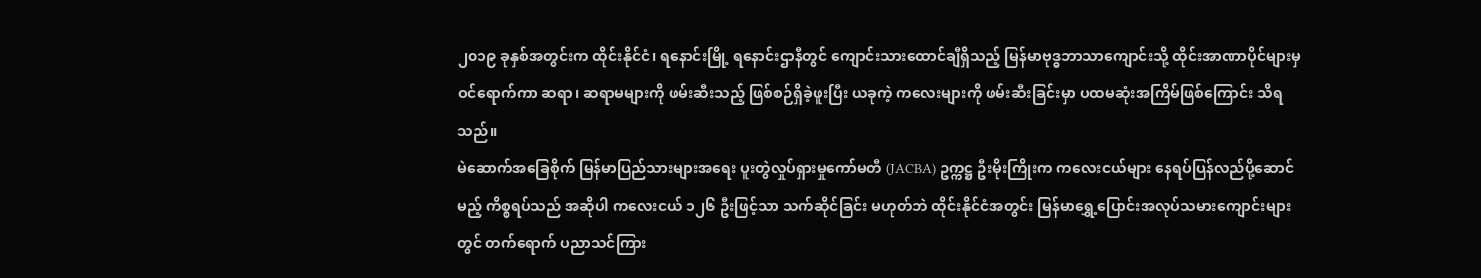၂၀၁၉ ခုနှစ်အတွင်းက ထိုင်းနိုင်ငံ၊ ရနောင်းမြို့ ရနောင်းဌာနီတွင် ကျောင်းသားထောင်ချီရှိသည့် မြန်မာဗုဒ္ဓဘာသာကျောင်းသို့ ထိုင်းအာဏာပိုင်များမှ ဝင်ရောက်ကာ ဆရာ၊ ဆရာမများကို ဖမ်းဆီးသည့် ဖြစ်စဉ်ရှိခဲ့ဖူးပြီး ယခုကဲ့ ကလေးများကို ဖမ်းဆီးခြင်းမှာ ပထမဆုံးအကြိမ်ဖြစ်ကြောင်း သိရသည်။
မဲဆောက်အခြေစိုက် မြန်မာပြည်သားများအရေး ပူးတွဲလှုပ်ရှားမှုကော်မတီ (JACBA) ဥက္ကဋ္ဌ ဦးမိုးကြိုးက ကလေးငယ်များ နေရပ်ပြန်လည်ပို့ဆောင်မည့် ကိစ္စရပ်သည် အဆိုပါ ကလေးငယ် ၁၂၆ ဦးဖြင့်သာ သက်ဆိုင်ခြင်း မဟုတ်ဘဲ ထိုင်းနိုင်ငံအတွင်း မြန်မာရွှေ့ပြောင်းအလုပ်သမားကျောင်းများတွင် တက်ရောက် ပညာသင်ကြား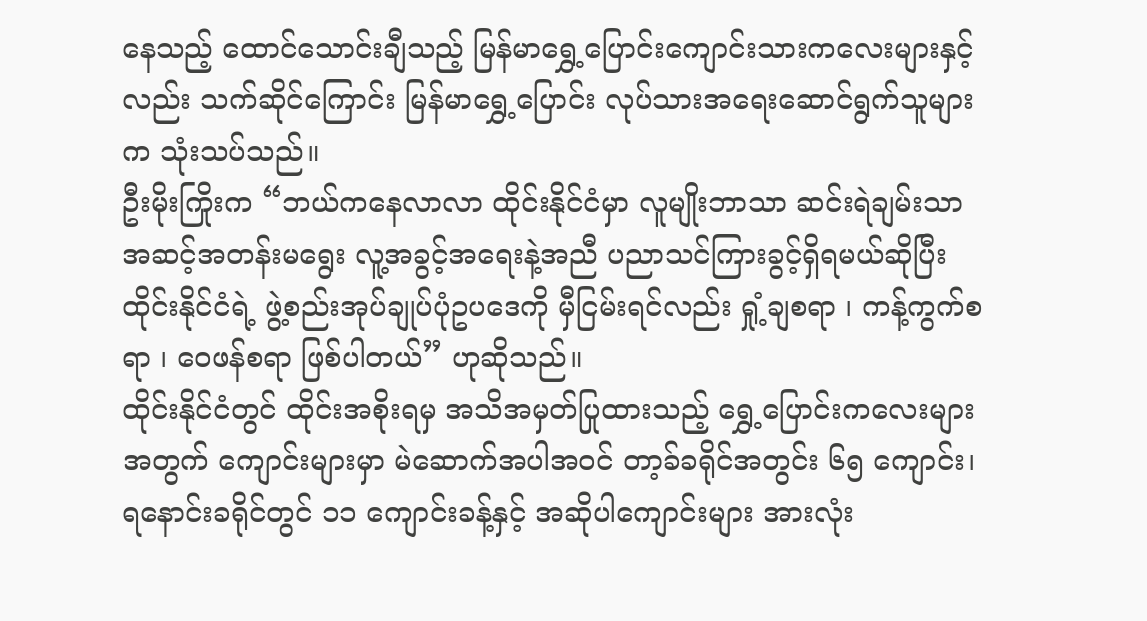နေသည့် ထောင်သောင်းချီသည့် မြန်မာရွှေ့ပြောင်းကျောင်းသားကလေးများနှင့်လည်း သက်ဆိုင်ကြောင်း မြန်မာရွှေ့ပြောင်း လုပ်သားအရေးဆောင်ရွက်သူများက သုံးသပ်သည်။
ဦးမိုးကြိုးက “ဘယ်ကနေလာလာ ထိုင်းနိုင်ငံမှာ လူမျိုးဘာသာ ဆင်းရဲချမ်းသာ အဆင့်အတန်းမရွေး လူ့အခွင့်အရေးနဲ့အညီ ပညာသင်ကြားခွင့်ရှိရမယ်ဆိုပြီး ထိုင်းနိုင်ငံရဲ့ ဖွဲ့စည်းအုပ်ချုပ်ပုံဥပဒေကို မှီငြမ်းရင်လည်း ရှုံ့ချစရာ ၊ ကန့်ကွက်စရာ ၊ ဝေဖန်စရာ ဖြစ်ပါတယ်” ဟုဆိုသည်။
ထိုင်းနိုင်ငံတွင် ထိုင်းအစိုးရမှ အသိအမှတ်ပြုထားသည့် ရွှေ့ပြောင်းကလေးများအတွက် ကျောင်းများမှာ မဲဆောက်အပါအဝင် တာ့ခ်ခရိုင်အတွင်း ၆၅ ကျောင်း၊ ရနောင်းခရိုင်တွင် ၁၁ ကျောင်းခန့်နှင့် အဆိုပါကျောင်းများ အားလုံး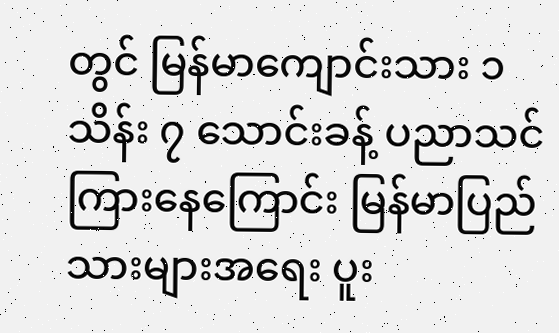တွင် မြန်မာကျောင်းသား ၁ သိန်း ၇ သောင်းခန့် ပညာသင်ကြားနေကြောင်း မြန်မာပြည်သားများအရေး ပူး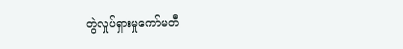တွဲလှုပ်ရှားမှုကော်မတီ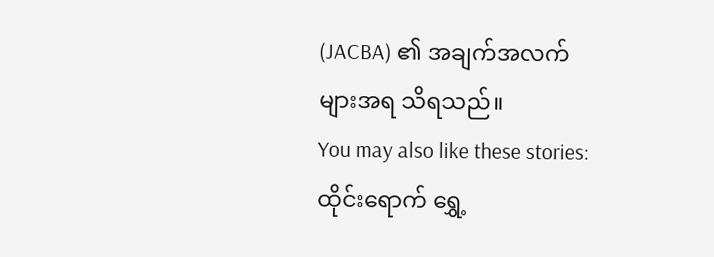(JACBA) ၏ အချက်အလက်များအရ သိရသည်။
You may also like these stories:
ထိုင်းရောက် ရွှေ့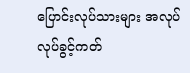ပြောင်းလုပ်သားများ အလုပ်လုပ်ခွင့်ကတ်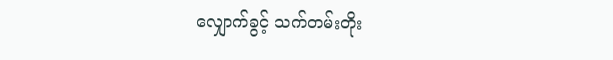လျှောက်ခွင့် သက်တမ်းတိုး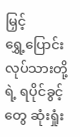မြှင့်
ရွှေ့ပြောင်းလုပ်သားတို့ရဲ့ ရပိုင်ခွင့်တွေ ဆုံးရှုံး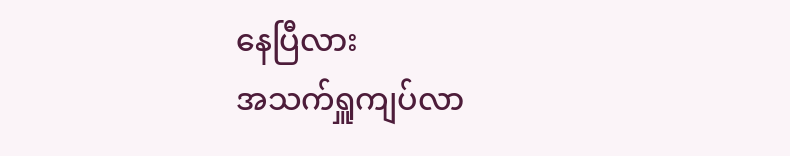နေပြီလား
အသက်ရှူကျပ်လာ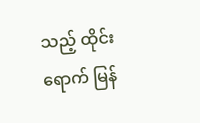သည့် ထိုင်းရောက် မြန်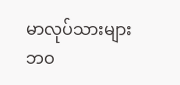မာလုပ်သားများဘဝ